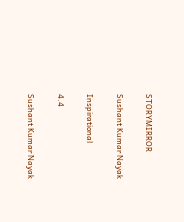STORYMIRROR

Sushant Kumar Nayak

Inspirational

4.4

Sushant Kumar Nayak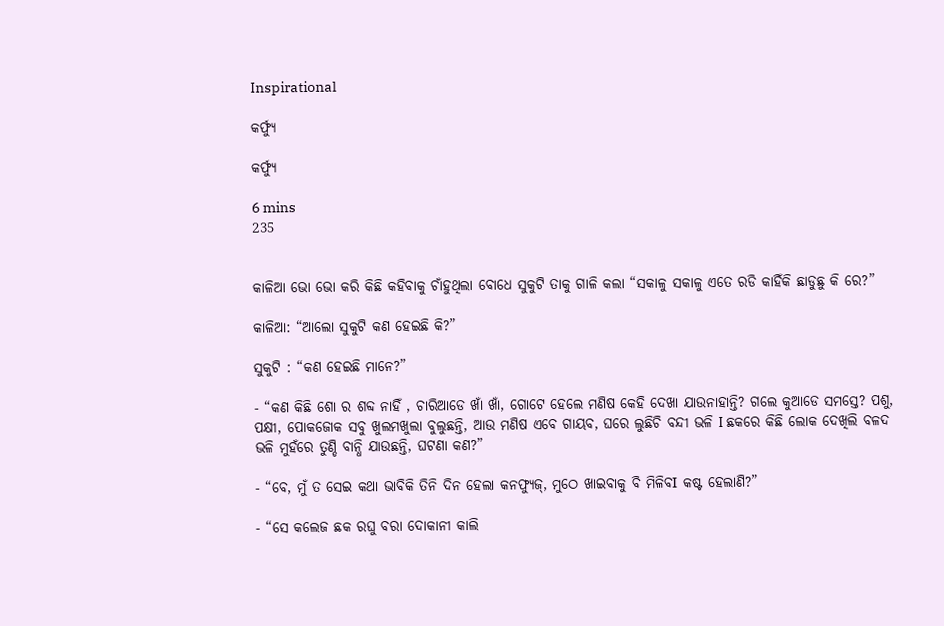Inspirational

କର୍ଫ୍ୟୁ

କର୍ଫ୍ୟୁ

6 mins
235


କାଳିଆ ଭୋ ଭୋ କରି କିଛି କହିବାକୁ ଚାଁହୁଥିଲା ବୋଧେ ସୁକୁଟି ତାକୁ ଗାଳି କଲା “ସକାଳୁ ସକାଳୁ ଏତେ ରଡି କାହିଁକି ଛାଡୁଛୁ କି ରେ?”

କାଳିଆ: “ଆଲୋ ସୁକୁଟି କଣ ହେଇଛି କି?”

ସୁକୁଟି : “କଣ ହେଇଛି ମାନେ?”

- “କଣ କିଛି ଶୋ ର ଶବ୍ଦ ନାହିଁ , ଚାରିଆଡେ ଖାଁ ଖାଁ, ଗୋଟେ ହେଲେ ମଣିଷ କେହି ଦେଖା ଯାଉନାହାନ୍ତି? ଗଲେ କୁଆଡେ ସମସ୍ତେ? ପଶୁ, ପକ୍ଷୀ, ପୋକଜୋକ ସବୁ ଖୁଲମଖୁଲା ବୁଲୁଛନ୍ତି, ଆଉ ମଣିଷ ଏବେ ଗାୟବ, ଘରେ ଲୁଛିଚି ବନ୍ଦୀ ଭଳି I ଛକରେ କିଛି ଲୋକ ଦେଖିଲି ବଳଦ ଭଳି ମୁହଁରେ ତୁଣ୍ଡି ବାନ୍ଧି ଯାଉଛନ୍ତି, ଘଟଣା କଣ?”

- “ବେ, ମୁଁ ତ ସେଇ କଥା ଭାବିକି ତିନି ଦିନ ହେଲା କନଫ୍ୟୁଜ୍, ମୁଠେ ଖାଇବାକୁ ବି ମିଳିବI କଷ୍ଟ ହେଲାଣି?”

- “ସେ କଲେଜ ଛକ ରଘୁ ବରା ଦୋକାନୀ କାଲି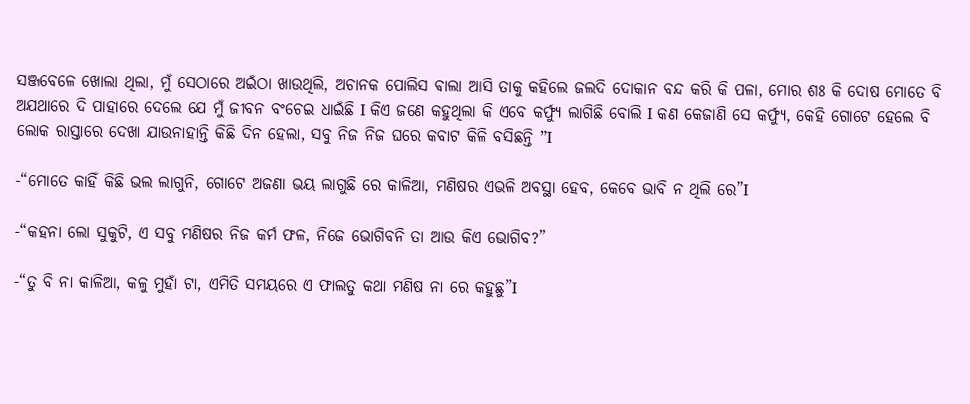ସଞ୍ଜବେଳେ ଖୋଲା ଥିଲା, ମୁଁ ସେଠାରେ ଅଇଁଠା ଖାଉଥିଲି, ଅଚାନକ ପୋଲିସ ଵାଲା ଆସି ତାକୁ କହିଲେ ଜଲଦି ଦୋକାନ ବନ୍ଦ କରି କି ପଳା, ମୋର ଶଃ କି ଦୋଷ ମୋତେ ବି ଅଯଥାରେ ଦି ପାହାରେ ଦେଲେ ଯେ ମୁଁ ଜୀବନ ବଂଚେଇ ଧାଇଁଛି I କିଏ ଜଣେ କହୁଥିଲା କି ଏବେ କର୍ଫ୍ୟୁ ଲାଗିଛି ବୋଲି I କଣ କେଜାଣି ସେ କର୍ଫ୍ୟୁ, କେହି ଗୋଟେ ହେଲେ ବି ଲୋକ ରାସ୍ତାରେ ଦେଖା ଯାଉନାହାନ୍ତି କିଛି ଦିନ ହେଲା, ସବୁ ନିଜ ନିଜ ଘରେ କବାଟ କିଳି ବସିଛନ୍ତି ”I

-“ମୋତେ କାହିଁ କିଛି ଭଲ ଲାଗୁନି, ଗୋଟେ ଅଜଣା ଭୟ ଲାଗୁଛି ରେ କାଳିଆ, ମଣିଷର ଏଭଳି ଅବସ୍ଥା ହେବ, କେବେ ଭାବି ନ ଥିଲି ରେ”I

-“କହନା ଲୋ ସୁକୁଟି, ଏ ସବୁ ମଣିଷର ନିଜ କର୍ମ ଫଳ, ନିଜେ ଭୋଗିବନି ତା ଆଉ କିଏ ଭୋଗିବ?”

-“ତୁ ବି ନା କାଳିଆ, କଳୁ ମୁହାଁ ଟା, ଏମିତି ସମୟରେ ଏ ଫାଲତୁ କଥା ମଣିଷ ନା ରେ କହୁଛୁ”I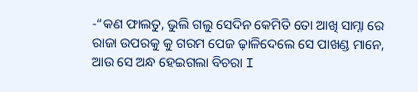-“କଣ ଫାଲତୁ, ଭୁଲି ଗଲୁ ସେଦିନ କେମିତି ତୋ ଆଖି ସାମ୍ନା ରେ ରାଜା ଉପରକୁ କୁ ଗରମ ପେଜ ଢ଼ାଳିଦେଲେ ସେ ପାଖଣ୍ଡ ମାନେ, ଆଉ ସେ ଅନ୍ଧ ହେଇଗଲା ବିଚରା I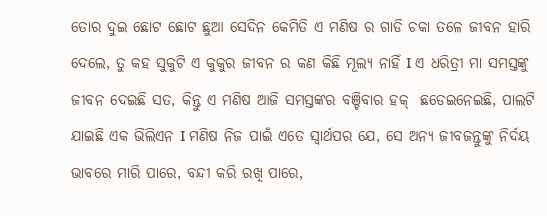ତୋର ଦୁଇ ଛୋଟ ଛୋଟ ଛୁଆ ସେଦିନ କେମିତି ଏ ମଣିଷ ର ଗାଡି ଚକା ତଳେ ଜୀବନ ହାରି ଦେଲେ, ତୁ କହ ସୁକୁଟି ଏ କୁକୁର ଜୀବନ ର କଣ କିଛି ମୂଲ୍ୟ ନାହିଁ I ଏ ଧରିତ୍ରୀ ମା ସମସ୍ତଙ୍କୁ ଜୀବନ ଦେଇଛି ସତ, କିନ୍ତୁ ଏ ମଣିଷ ଆଜି ସମସ୍ତଙ୍କର ବଞ୍ଚିବାର ହକ୍  ଛଡେଇନେଇଛି, ପାଲଟି ଯାଇଛି ଏକ ଭିଲିଏନ I ମଣିଷ ନିଜ ପାଇଁ ଏତେ ସ୍ୱାର୍ଥପର ଯେ, ସେ ଅନ୍ୟ ଜୀବଜନ୍ତୁଙ୍କୁ ନିର୍ଦୟ ଭାବରେ ମାରି ପାରେ, ବନ୍ଦୀ କରି ରଖି ପାରେ,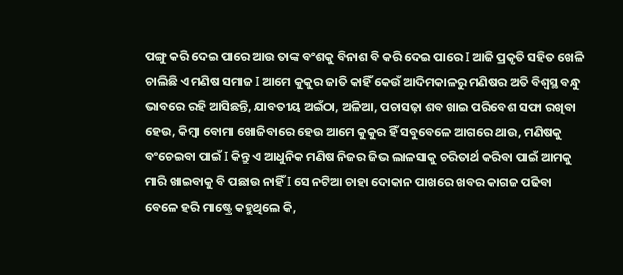ପଙ୍ଗୁ କରି ଦେଇ ପାରେ ଆଉ ତାଙ୍କ ବଂଶକୁ ବିନାଶ ବି କରି ଦେଇ ପାରେ I ଆଜି ପ୍ରକୃତି ସହିତ ଖେଳି ଚାଲିଛି ଏ ମଣିଷ ସମାଜ I ଆମେ କୁକୁର ଜାତି କାହିଁ କେଉଁ ଆଦିମକାଳରୁ ମଣିଷର ଅତି ବିଶ୍ଵସ୍ଥ ବନ୍ଧୁ ଭାବରେ ରହି ଆସିଛନ୍ତି, ଯାବତୀୟ ଅଇଁଠା, ଅଳିଆ, ପଚାସଢ଼ା ଶବ ଖାଇ ପରିବେଶ ସଫା ରଖିବା ହେଉ, କିମ୍ବା ବୋମା ଖୋଜିବାରେ ହେଉ ଆମେ କୁକୁର ହିଁ ସବୁବେଳେ ଆଗରେ ଥାଉ, ମଣିଷକୁ ବଂଚେଇବା ପାଇଁ I କିନ୍ତୁ ଏ ଆଧୁନିକ ମଣିଷ ନିଜର ଜିଭ ଲାଳସାକୁ ଚରିତାର୍ଥ କରିବା ପାଇଁ ଆମକୁ ମାରି ଖାଇବାକୁ ବି ପଛାଉ ନାହିଁ I ସେ ନଟିଆ ଚାହା ଦୋକାନ ପାଖରେ ଖବର କାଗଜ ପଢିବା ବେଳେ ହରି ମାଷ୍ଟ୍ରେ କହୁଥିଲେ କି,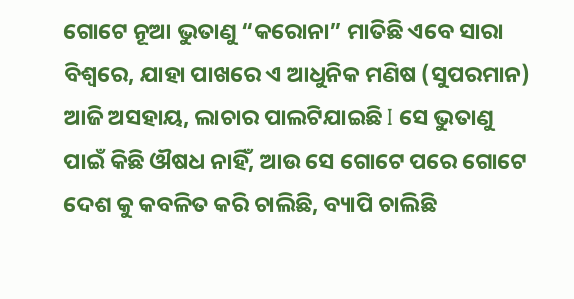ଗୋଟେ ନୂଆ ଭୁତାଣୁ “କରୋନା” ମାତିଛି ଏବେ ସାରା ବିଶ୍ୱରେ, ଯାହା ପାଖରେ ଏ ଆଧୁନିକ ମଣିଷ (ସୁପରମାନ) ଆଜି ଅସହାୟ, ଲାଚାର ପାଲଟିଯାଇଛି I ସେ ଭୁତାଣୁ ପାଇଁ କିଛି ଔଷଧ ନାହିଁ, ଆଉ ସେ ଗୋଟେ ପରେ ଗୋଟେ ଦେଶ କୁ କବଳିତ କରି ଚାଲିଛି, ବ୍ୟାପି ଚାଲିଛି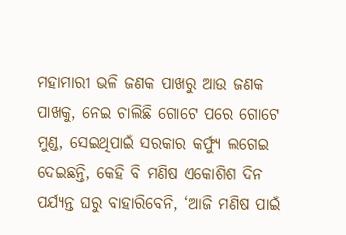ମହାମାରୀ ଭଳି ଜଣକ ପାଖରୁ ଆଉ ଜଣକ ପାଖକୁ, ନେଇ ଚାଲିଛି ଗୋଟେ ପରେ ଗୋଟେ ମୁଣ୍ଡ, ସେଇଥିପାଇଁ ସରକାର କର୍ଫ୍ୟୁ ଲଗେଇ ଦେଇଛନ୍ତି, କେହି ବି ମଣିଷ ଏକୋଶିଶ ଦିନ ପର୍ଯ୍ୟନ୍ତ ଘରୁ ବାହାରିବେନି, ‘ଆଜି ମଣିଷ ପାଇଁ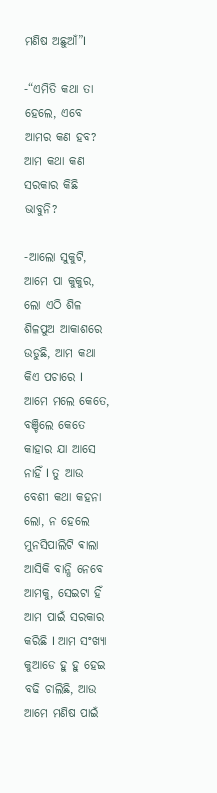ମଣିଷ ଅଛୁଆଁ”I

-“ଏମିତି କଥା ତା ହେଲେ, ଏବେ ଆମର କଣ ହବ? ଆମ କଥା କଣ ସରକାର କିଛି ଭାବୁନି?

-ଆଲୋ ସୁକୁଟି, ଆମେ ପା କୁକୁର, ଲୋ ଏଠି ଶିଳ ଶିଳପୁଅ ଆକାଶରେ ଉଡୁଛି, ଆମ କଥା କିଏ ପଚାରେ I ଆମେ ମଲେ କେତେ, ବଞ୍ଚିଲେ କେତେ କାହାର ଯା ଆସେ ନାହିଁ I ତୁ ଆଉ ବେଶୀ କଥା କହନା ଲୋ, ନ ହେଲେ ମୁନସିପାଲିଟି ଵାଲା ଆସିକି ବାନ୍ଧି ନେବେ ଆମକୁ, ସେଇଟା ହିଁ ଆମ ପାଇଁ ସରକାର କରିଛି I ଆମ ସଂଖ୍ୟା କୁଆଡେ ହୁ ହୁ ହେଇ ବଢି ଚାଲିଛି, ଆଉ ଆମେ ମଣିଷ ପାଇଁ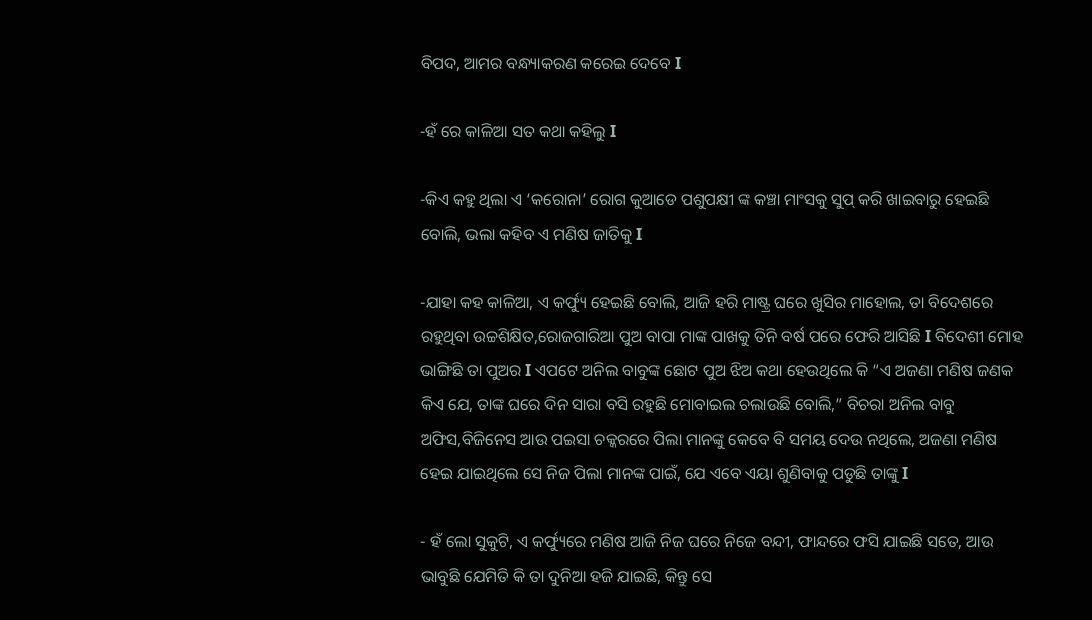ବିପଦ, ଆମର ବନ୍ଧ୍ୟାକରଣ କରେଇ ଦେବେ I

-ହଁ ରେ କାଳିଆ ସତ କଥା କହିଲୁ I

-କିଏ କହୁ ଥିଲା ଏ ‘କରୋନା’ ରୋଗ କୁଆଡେ ପଶୁପକ୍ଷୀ ଙ୍କ କଞ୍ଚା ମାଂସକୁ ସୁପ୍ କରି ଖାଇବାରୁ ହେଇଛି ବୋଲି, ଭଲା କହିବ ଏ ମଣିଷ ଜାତିକୁ I

-ଯାହା କହ କାଳିଆ, ଏ କର୍ଫ୍ୟୁ ହେଇଛି ବୋଲି, ଆଜି ହରି ମାଷ୍ଟ୍ର ଘରେ ଖୁସିର ମାହୋଲ, ତା ବିଦେଶରେ ରହୁଥିବା ଉଚ୍ଚଶିକ୍ଷିତ,ରୋଜଗାରିଆ ପୁଅ ବାପା ମାଙ୍କ ପାଖକୁ ତିନି ବର୍ଷ ପରେ ଫେରି ଆସିଛି I ବିଦେଶୀ ମୋହ ଭାଙ୍ଗିଛି ତା ପୁଅର I ଏପଟେ ଅନିଲ ବାବୁଙ୍କ ଛୋଟ ପୁଅ ଝିଅ କଥା ହେଉଥିଲେ କି “ଏ ଅଜଣା ମଣିଷ ଜଣକ କିଏ ଯେ, ତାଙ୍କ ଘରେ ଦିନ ସାରା ବସି ରହୁଛି ମୋବାଇଲ ଚଲାଉଛି ବୋଲି,” ବିଚରା ଅନିଲ ବାବୁ ଅଫିସ,ବିଜିନେସ ଆଉ ପଇସା ଚକ୍କରରେ ପିଲା ମାନଙ୍କୁ କେବେ ବି ସମୟ ଦେଉ ନଥିଲେ, ଅଜଣା ମଣିଷ ହେଇ ଯାଇଥିଲେ ସେ ନିଜ ପିଲା ମାନଙ୍କ ପାଇଁ, ଯେ ଏବେ ଏୟା ଶୁଣିବାକୁ ପଡୁଛି ତାଙ୍କୁ I

- ହଁ ଲୋ ସୁକୁଟି, ଏ କର୍ଫ୍ୟୁରେ ମଣିଷ ଆଜି ନିଜ ଘରେ ନିଜେ ବନ୍ଦୀ, ଫାନ୍ଦରେ ଫସି ଯାଇଛି ସତେ, ଆଉ ଭାବୁଛି ଯେମିତି କି ତା ଦୁନିଆ ହଜି ଯାଇଛି, କିନ୍ତୁ ସେ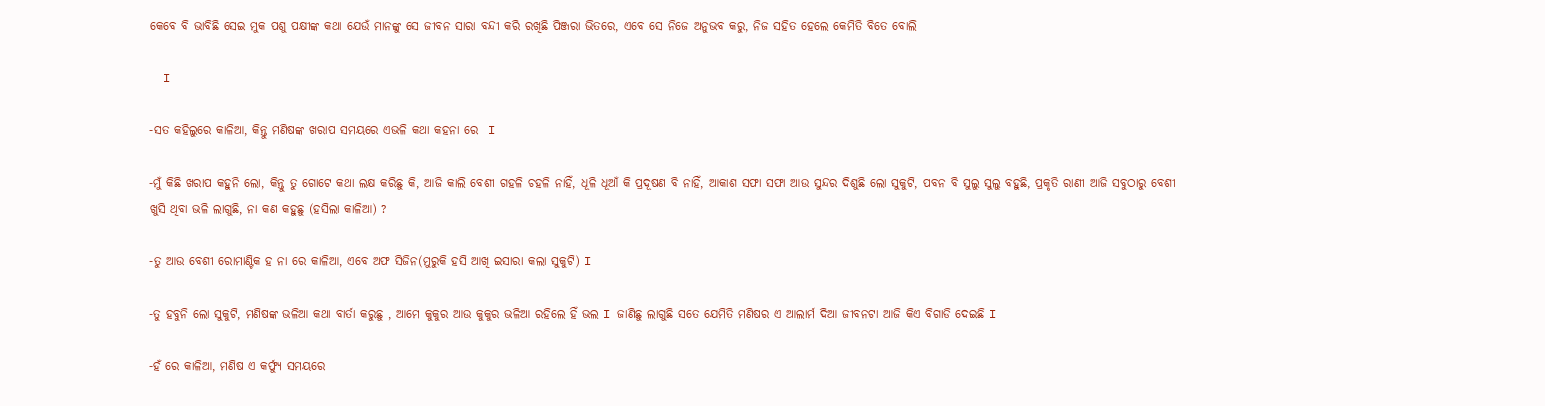କେବେ ବି ଭାବିଛି ସେଇ ମୁକ ପଶୁ ପକ୍ଷୀଙ୍କ କଥା ଯେଉଁ ମାନଙ୍କୁ ସେ ଜୀବନ ସାରା ବନ୍ଦୀ କରି ରଖିଛି ପିଞ୍ଜରା ଭିତରେ, ଏବେ ସେ ନିଜେ ଅନୁଭବ କରୁ, ନିଜ ସହିତ ହେଲେ କେମିତି ବିତେ ବୋଲି

  I

-ସତ କହିଲୁରେ କାଳିଆ, କିନ୍ତୁ ମଣିଷଙ୍କ ଖରାପ ସମୟରେ ଏଭଳି କଥା କହନା ରେ  I

-ମୁଁ କିଛି ଖରାପ କହୁନି ଲୋ, କିନ୍ତୁ ତୁ ଗୋଟେ କଥା ଲକ୍ଷ କରିଛୁ କି, ଆଜି କାଲି ବେଶୀ ଗହଳି ଚହଳି ନାହିଁ, ଧୂଳି ଧୂଆଁ କି ପ୍ରଦୂଷଣ ବି ନାହିଁ, ଆକାଶ ସଫା ସଫା ଆଉ ସୁନ୍ଦର ଦିଶୁଛି ଲୋ ସୁକୁଟି, ପବନ ବି ସୁଲୁ ସୁଲୁ ବହୁଛି, ପ୍ରକୃତି ରାଣୀ ଆଜି ସବୁଠାରୁ ବେଶୀ ଖୁସି ଥିବା ଭଳି ଲାଗୁଛି, ନା କଣ କହୁଛୁ (ହସିଲା କାଳିଆ) ?

-ତୁ ଆଉ ବେଶୀ ରୋମାଣ୍ଟିକ ହ ନା ରେ କାଳିଆ, ଏବେ ଅଫ ସିଜିନ(ମୁରୁକି ହସି ଆଖି ଇସାରା କଲା ସୁକୁଟି) I

-ତୁ ହବୁନି ଲୋ ସୁକୁଟି, ମଣିଷଙ୍କ ଭଳିଆ କଥା ବାର୍ତା କରୁଛୁ , ଆମେ କୁକୁର ଆଉ କୁକୁର ଭଳିଆ ରହିଲେ ହିଁ ଭଲ I ଜାଣିଛୁ ଲାଗୁଛି ସତେ ଯେମିତି ମଣିଷର ଏ ଆଲାର୍ମ ଦିଆ ଜୀବନଟା ଆଜି କିଏ ବିଗାଡି ଦେଇଛି I

-ହଁ ରେ କାଳିଆ, ମଣିଷ ଏ କର୍ଫ୍ୟୁ ସମୟରେ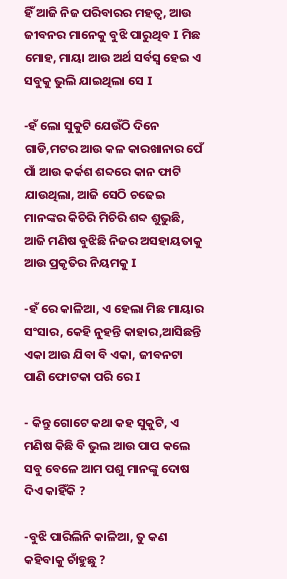ହିଁ ଆଜି ନିଜ ପରିବାରର ମହତ୍ୱ, ଆଉ ଜୀବନର ମାନେକୁ ବୁଝି ପାରୁଥିବ I ମିଛ ମୋହ, ମାୟା ଆଉ ଅର୍ଥ ସର୍ବସ୍ବ ହେଇ ଏ ସବୁକୁ ଭୁଲି ଯାଇଥିଲା ସେ I

-ହଁ ଲୋ ସୁକୁଟି ଯେଉଁଠି ଦିନେ ଗାଡି,ମଟର ଆଉ କଳ କାରଖାନାର ପେଁ ପାଁ ଆଉ କର୍କଶ ଶବ୍ଦରେ କାନ ଫାଟି ଯାଉଥିଲା, ଆଜି ସେଠି ଚଢେଇ ମାନଙ୍କର କିଚିରି ମିଚିରି ଶବ୍ଦ ଶୁଭୁଛି, ଆଜି ମଣିଷ ବୁଝିଛି ନିଜର ଅସହାୟତାକୁ ଆଉ ପ୍ରକୃତିର ନିୟମକୁ I

-ହଁ ରେ କାଳିଆ, ଏ ହେଲା ମିଛ ମାୟାର ସଂସାର, କେହି ନୁହନ୍ତି କାହାର,ଆସିଛନ୍ତି ଏକା ଆଉ ଯିବା ବି ଏକା, ଜୀବନଟା ପାଣି ଫୋଟକା ପରି ରେ I

- କିନ୍ତୁ ଗୋଟେ କଥା କହ ସୁକୁଟି, ଏ ମଣିଷ କିଛି ବି ଭୁଲ ଆଉ ପାପ କଲେ ସବୁ ବେଳେ ଆମ ପଶୁ ମାନଙ୍କୁ ଦୋଷ ଦିଏ କାହିଁକି ?

-ବୁଝି ପାରିଲିନି କାଳିଆ, ତୁ କଣ କହିବାକୁ ଚାଁହୁଛୁ ?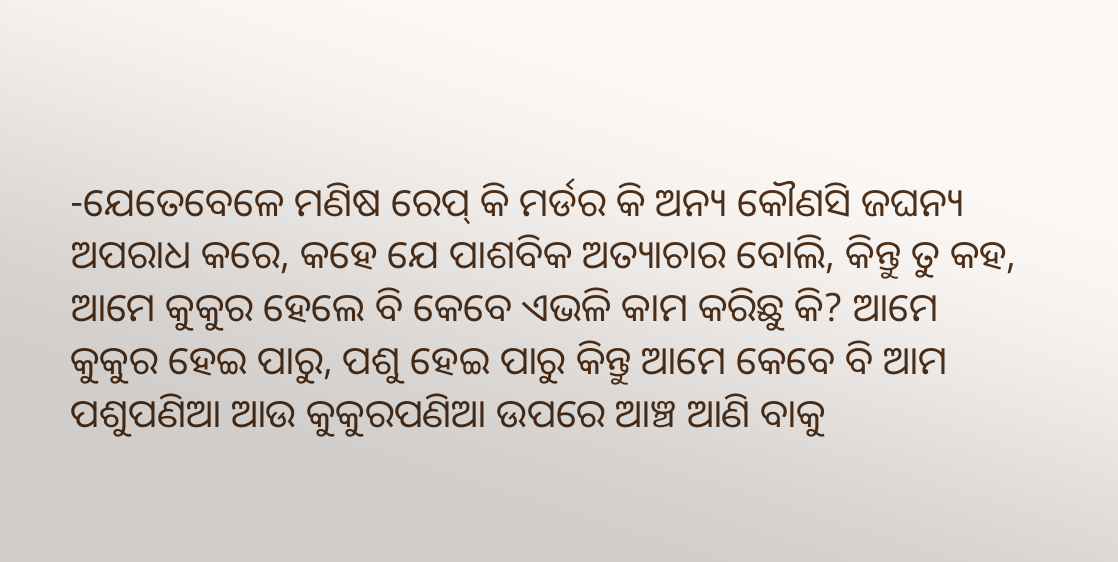-ଯେତେବେଳେ ମଣିଷ ରେପ୍ କି ମର୍ଡର କି ଅନ୍ୟ କୌଣସି ଜଘନ୍ୟ ଅପରାଧ କରେ, କହେ ଯେ ପାଶବିକ ଅତ୍ୟାଚାର ବୋଲି, କିନ୍ତୁ ତୁ କହ, ଆମେ କୁକୁର ହେଲେ ବି କେବେ ଏଭଳି କାମ କରିଛୁ କି? ଆମେ କୁକୁର ହେଇ ପାରୁ, ପଶୁ ହେଇ ପାରୁ କିନ୍ତୁ ଆମେ କେବେ ବି ଆମ ପଶୁପଣିଆ ଆଉ କୁକୁରପଣିଆ ଉପରେ ଆଞ୍ଚ ଆଣି ବାକୁ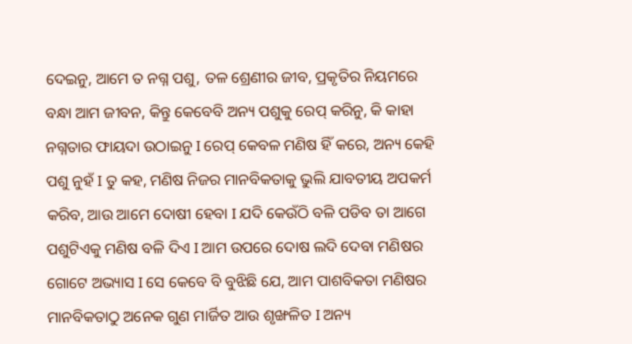ଦେଇନୁ, ଆମେ ତ ନଗ୍ନ ପଶୁ, ତଳ ଶ୍ରେଣୀର ଜୀବ, ପ୍ରକୃତିର ନିୟମରେ ବନ୍ଧା ଆମ ଜୀବନ, କିନ୍ତୁ କେବେବି ଅନ୍ୟ ପଶୁକୁ ରେପ୍ କରିନୁ, କି କାହା ନଗ୍ନତାର ଫାୟଦା ଉଠାଇନୁ I ରେପ୍ କେବଳ ମଣିଷ ହିଁ କରେ, ଅନ୍ୟ କେହି ପଶୁ ନୁହଁ I ତୁ କହ, ମଣିଷ ନିଜର ମାନବିକତାକୁ ଭୁଲି ଯାବତୀୟ ଅପକର୍ମ କରିବ, ଆଉ ଆମେ ଦୋଷୀ ହେବା I ଯଦି କେଉଁଠି ବଳି ପଡିବ ତା ଆଗେ ପଶୁଟିଏକୁ ମଣିଷ ବଳି ଦିଏ I ଆମ ଉପରେ ଦୋଷ ଲଦି ଦେବା ମଣିଷର ଗୋଟେ ଅଭ୍ୟାସ I ସେ କେବେ ବି ବୁଝିଛି ଯେ, ଆମ ପାଶବିକତା ମଣିଷର ମାନବିକତାଠୁ ଅନେକ ଗୁଣ ମାର୍ଜିତ ଆଉ ଶୃଙ୍ଖଳିତ I ଅନ୍ୟ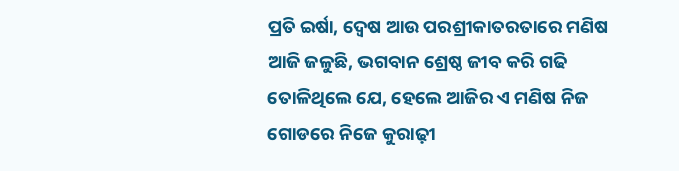ପ୍ରତି ଇର୍ଷା, ଦ୍ୱେଷ ଆଉ ପରଶ୍ରୀକାତରତାରେ ମଣିଷ ଆଜି ଜଳୁଛି, ଭଗବାନ ଶ୍ରେଷ୍ଠ ଜୀବ କରି ଗଢି ତୋଳିଥିଲେ ଯେ, ହେଲେ ଆଜିର ଏ ମଣିଷ ନିଜ ଗୋଡରେ ନିଜେ କୁରାଢ଼ୀ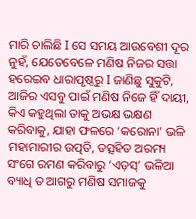ମାରି ଚାଲିଛି I ସେ ସମୟ ଆଉବେଶୀ ଦୂର ନୁହଁ, ଯେତେବେଳେ ମଣିଷ ନିଜର ସତ୍ତା ହରେଇବ ଧାରାପୃଷ୍ଠରୁ I ଜାଣିଛୁ ସୁକୁଟି, ଆଜିର ଏସବୁ ପାଇଁ ମଣିଷ ନିଜେ ହିଁ ଦାୟୀ, କିଏ କହୁଥିଲା ତାକୁ ଅଭକ୍ଷ ଭକ୍ଷଣ କରିବାକୁ, ଯାହା ଫଳରେ ‘କରୋନା’ ଭଳି ମହାମାରୀର ଉତ୍ପତି, ତତ୍ସହିତ ଅରମ୍ୟ ସଂଗେ ରମଣ କରିବାରୁ ‘ଏଡ଼ସ୍’ ଭଳିଆ ବ୍ୟାଧି ତ ଆଗରୁ ମଣିଷ ସମାଜକୁ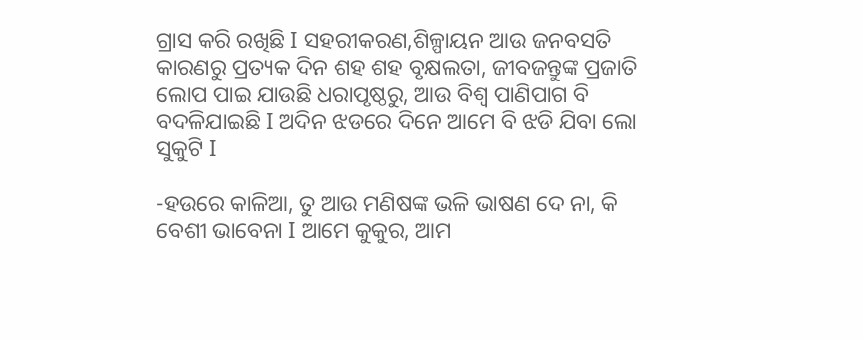ଗ୍ରାସ କରି ରଖିଛି I ସହରୀକରଣ,ଶିଳ୍ପାୟନ ଆଉ ଜନବସତି କାରଣରୁ ପ୍ରତ୍ୟକ ଦିନ ଶହ ଶହ ବୃକ୍ଷଲତା, ଜୀବଜନ୍ତୁଙ୍କ ପ୍ରଜାତି ଲୋପ ପାଇ ଯାଉଛି ଧରାପୃଷ୍ଠରୁ, ଆଉ ବିଶ୍ୱ ପାଣିପାଗ ବି ବଦଳିଯାଇଛି I ଅଦିନ ଝଡରେ ଦିନେ ଆମେ ବି ଝଡି ଯିବା ଲୋ ସୁକୁଟି I

-ହଉରେ କାଳିଆ, ତୁ ଆଉ ମଣିଷଙ୍କ ଭଳି ଭାଷଣ ଦେ ନା, କି ବେଶୀ ଭାବେନା I ଆମେ କୁକୁର, ଆମ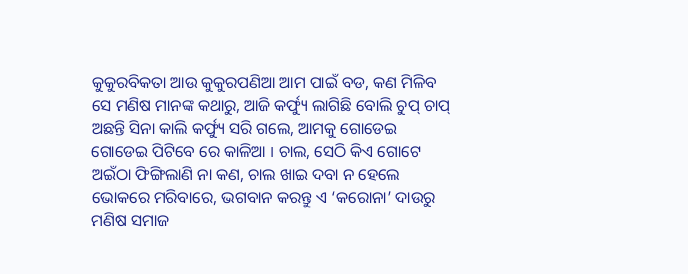କୁକୁରବିକତା ଆଉ କୁକୁରପଣିଆ ଆମ ପାଇଁ ବଡ, କଣ ମିଳିବ ସେ ମଣିଷ ମାନଙ୍କ କଥାରୁ, ଆଜି କର୍ଫ୍ୟୁ ଲାଗିଛି ବୋଲି ଚୁପ୍ ଚାପ୍ ଅଛନ୍ତି ସିନା କାଲି କର୍ଫ୍ୟୁ ସରି ଗଲେ, ଆମକୁ ଗୋଡେଇ ଗୋଡେଇ ପିଟିବେ ରେ କାଳିଆ I ଚାଲ, ସେଠି କିଏ ଗୋଟେ ଅଇଁଠା ଫିଙ୍ଗିଲାଣି ନା କଣ, ଚାଲ ଖାଇ ଦବା ନ ହେଲେ ଭୋକରେ ମରିବାରେ, ଭଗବାନ କରନ୍ତୁ ଏ ‘କରୋନା’ ଦାଉରୁ ମଣିଷ ସମାଜ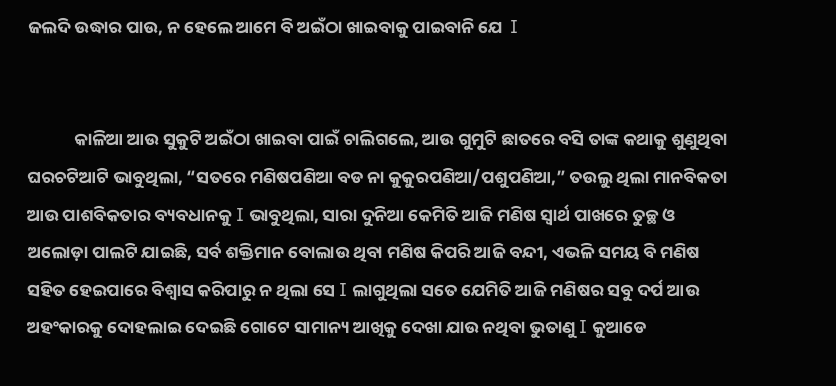ଜଲଦି ଉଦ୍ଧାର ପାଉ, ନ ହେଲେ ଆମେ ବି ଅଇଁଠା ଖାଇବାକୁ ପାଇବାନି ଯେ  I


            କାଳିଆ ଆଉ ସୁକୁଟି ଅଇଁଠା ଖାଇବା ପାଇଁ ଚାଲିଗଲେ, ଆଉ ଗୁମୁଟି ଛାତରେ ବସି ତାଙ୍କ କଥାକୁ ଶୁଣୁଥିବା ଘରଚଟିଆଟି ଭାବୁଥିଲା, “ସତରେ ମଣିଷପଣିଆ ବଡ ନା କୁକୁରପଣିଆ/ପଶୁପଣିଆ,” ତଉଲୁ ଥିଲା ମାନବିକତା ଆଉ ପାଶବିକତାର ବ୍ୟବଧାନକୁ I ଭାବୁଥିଲା, ସାରା ଦୁନିଆ କେମିତି ଆଜି ମଣିଷ ସ୍ୱାର୍ଥ ପାଖରେ ତୁଚ୍ଛ ଓ ଅଲୋଡ଼ା ପାଲଟି ଯାଇଛି, ସର୍ବ ଶକ୍ତିମାନ ବୋଲାଉ ଥିବା ମଣିଷ କିପରି ଆଜି ବନ୍ଦୀ, ଏଭଳି ସମୟ ବି ମଣିଷ ସହିତ ହେଇପାରେ ବିଶ୍ୱାସ କରିପାରୁ ନ ଥିଲା ସେ I ଲାଗୁଥିଲା ସତେ ଯେମିତି ଆଜି ମଣିଷର ସବୁ ଦର୍ପ ଆଉ ଅହଂକାରକୁ ଦୋହଲାଇ ଦେଇଛି ଗୋଟେ ସାମାନ୍ୟ ଆଖିକୁ ଦେଖା ଯାଉ ନଥିବା ଭୁତାଣୁ I କୁଆଡେ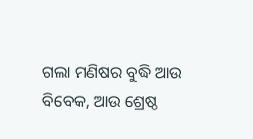ଗଲା ମଣିଷର ବୁଦ୍ଧି ଆଉ ବିବେକ, ଆଉ ଶ୍ରେଷ୍ଠ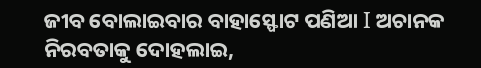ଜୀବ ବୋଲାଇବାର ବାହାସ୍ଫୋଟ ପଣିଆ I ଅଚାନକ ନିରବତାକୁ ଦୋହଲାଇ,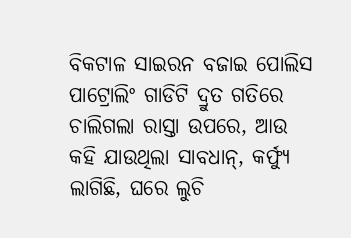ବିକଟାଳ ସାଇରନ ବଜାଇ ପୋଲିସ ପାଟ୍ରୋଲିଂ ଗାଡିଟି ଦ୍ରୁତ ଗତିରେ ଚାଲିଗଲା ରାସ୍ତା ଉପରେ, ଆଉ କହି ଯାଉଥିଲା ସାବଧାନ୍, କର୍ଫ୍ୟୁ ଲାଗିଛି, ଘରେ ଲୁଚି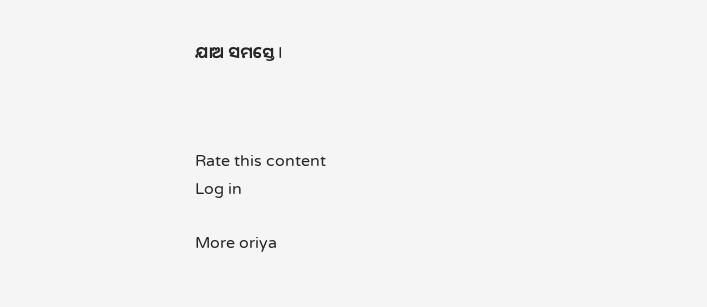ଯାଅ ସମସ୍ତେ I



Rate this content
Log in

More oriya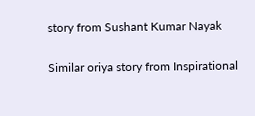story from Sushant Kumar Nayak

Similar oriya story from Inspirational